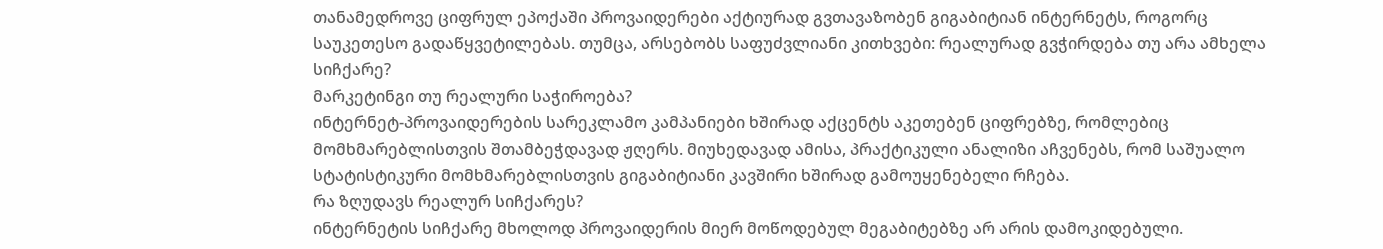თანამედროვე ციფრულ ეპოქაში პროვაიდერები აქტიურად გვთავაზობენ გიგაბიტიან ინტერნეტს, როგორც საუკეთესო გადაწყვეტილებას. თუმცა, არსებობს საფუძვლიანი კითხვები: რეალურად გვჭირდება თუ არა ამხელა სიჩქარე?
მარკეტინგი თუ რეალური საჭიროება?
ინტერნეტ-პროვაიდერების სარეკლამო კამპანიები ხშირად აქცენტს აკეთებენ ციფრებზე, რომლებიც მომხმარებლისთვის შთამბეჭდავად ჟღერს. მიუხედავად ამისა, პრაქტიკული ანალიზი აჩვენებს, რომ საშუალო სტატისტიკური მომხმარებლისთვის გიგაბიტიანი კავშირი ხშირად გამოუყენებელი რჩება.
რა ზღუდავს რეალურ სიჩქარეს?
ინტერნეტის სიჩქარე მხოლოდ პროვაიდერის მიერ მოწოდებულ მეგაბიტებზე არ არის დამოკიდებული.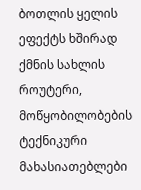ბოთლის ყელის ეფექტს ხშირად ქმნის სახლის როუტერი, მოწყობილობების ტექნიკური მახასიათებლები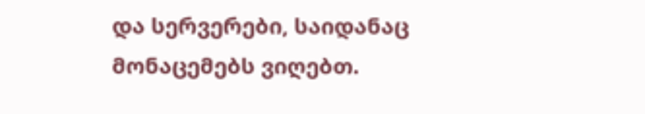და სერვერები, საიდანაც მონაცემებს ვიღებთ.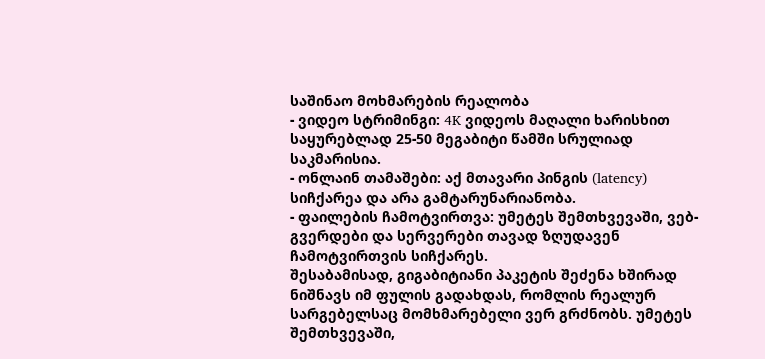საშინაო მოხმარების რეალობა
- ვიდეო სტრიმინგი: 4K ვიდეოს მაღალი ხარისხით საყურებლად 25-50 მეგაბიტი წამში სრულიად საკმარისია.
- ონლაინ თამაშები: აქ მთავარი პინგის (latency) სიჩქარეა და არა გამტარუნარიანობა.
- ფაილების ჩამოტვირთვა: უმეტეს შემთხვევაში, ვებ-გვერდები და სერვერები თავად ზღუდავენ ჩამოტვირთვის სიჩქარეს.
შესაბამისად, გიგაბიტიანი პაკეტის შეძენა ხშირად ნიშნავს იმ ფულის გადახდას, რომლის რეალურ სარგებელსაც მომხმარებელი ვერ გრძნობს. უმეტეს შემთხვევაში,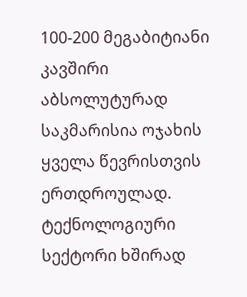100-200 მეგაბიტიანი კავშირი აბსოლუტურად საკმარისია ოჯახის ყველა წევრისთვის ერთდროულად.
ტექნოლოგიური სექტორი ხშირად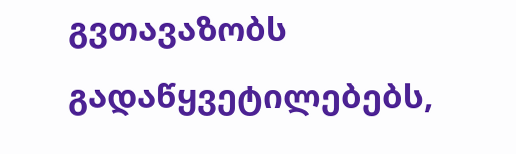გვთავაზობს გადაწყვეტილებებს,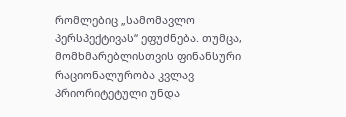რომლებიც „სამომავლო პერსპექტივას“ ეფუძნება. თუმცა, მომხმარებლისთვის ფინანსური რაციონალურობა კვლავ პრიორიტეტული უნდა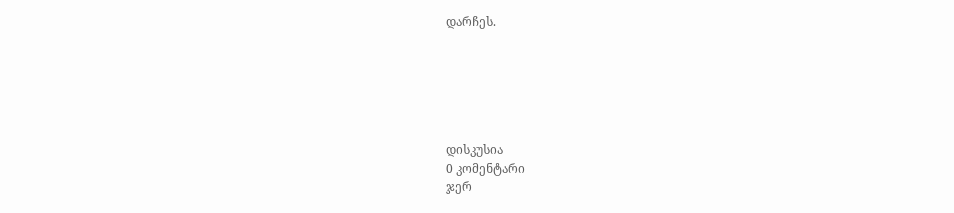დარჩეს.






დისკუსია
0 კომენტარი
ჯერ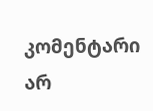კომენტარი არ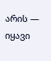არის — იყავი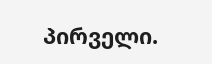პირველი.